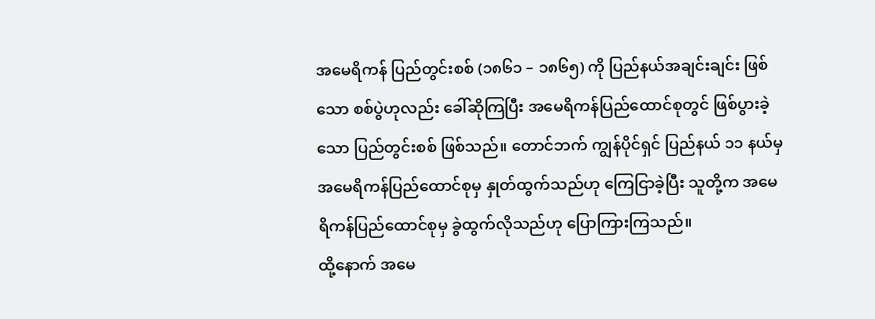အမေရိကန် ပြည်တွင်းစစ် (၁၈၆၁ – ၁၈၆၅) ကို ပြည်နယ်အချင်းချင်း ဖြစ်သော စစ်ပွဲဟုလည်း ခေါ်ဆိုကြပြီး အမေရိကန်ပြည်ထောင်စုတွင် ဖြစ်ပွားခဲ့သော ပြည်တွင်းစစ် ဖြစ်သည်။ တောင်ဘက် ကျွန်ပိုင်ရှင် ပြည်နယ် ၁၁ နယ်မှ အမေရိကန်ပြည်ထောင်စုမှ နှုတ်ထွက်သည်ဟု ကြေငြာခဲ့ပြီး သူတို့က အမေရိကန်ပြည်ထောင်စုမှ ခွဲထွက်လိုသည်ဟု ပြောကြားကြသည်။
ထို့နောက် အမေ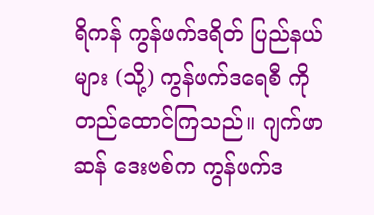ရိကန် ကွန်ဖက်ဒရိတ် ပြည်နယ်များ (သို့) ကွန်ဖက်ဒရေစီ ကို တည်ထောင်ကြသည်။ ဂျက်ဖာဆန် ဒေးဗစ်က ကွန်ဖက်ဒ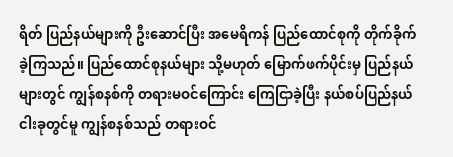ရိတ် ပြည်နယ်များကို ဦးဆောင်ပြီး အမေရိကန် ပြည်ထောင်စုကို တိုက်ခိုက်ခဲ့ကြသည်။ ပြည်ထောင်စုနယ်များ သို့မဟုတ် မြောက်ဖက်ပိုင်းမှ ပြည်နယ်များတွင် ကျွန်စနစ်ကို တရားမဝင်ကြောင်း ကြေငြာခဲ့ပြီး နယ်စပ်ပြည်နယ် ငါးခုတွင်မူ ကျွန်စနစ်သည် တရားဝင်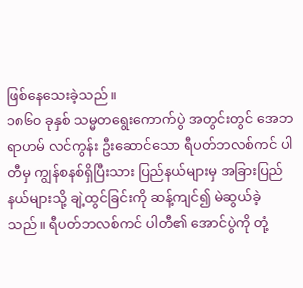ဖြစ်နေသေးခဲ့သည်။
၁၈၆၀ ခုနှစ် သမ္မတရွေးကောက်ပွဲ အတွင်းတွင် အေဘရာဟမ် လင်ကွန်း ဦးဆောင်သော ရီပတ်ဘလစ်ကင် ပါတီမှ ကျွန်စနစ်ရှိပြီးသား ပြည်နယ်များမှ အခြားပြည်နယ်များသို့ ချဲ့ထွင်ခြင်းကို ဆန့်ကျင်၍ မဲဆွယ်ခဲ့သည်။ ရီပတ်ဘလစ်ကင် ပါတီ၏ အောင်ပွဲကို တုံ့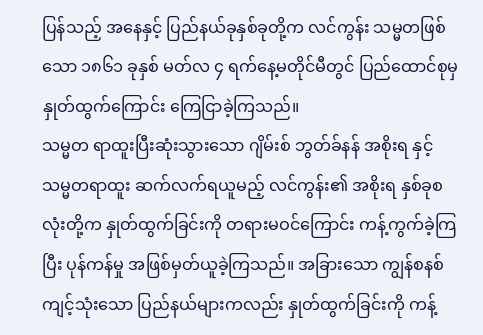ပြန်သည့် အနေနှင့် ပြည်နယ်ခုနှစ်ခုတို့က လင်ကွန်း သမ္မတဖြစ်သော ၁၈၆၁ ခုနှစ် မတ်လ ၄ ရက်နေ့မတိုင်မီတွင် ပြည်ထောင်စုမှ နှုတ်ထွက်ကြောင်း ကြေငြာခဲ့ကြသည်။
သမ္မတ ရာထူးပြီးဆုံးသွားသော ဂျိမ်းစ် ဘွတ်ခ်နန် အစိုးရ နှင့် သမ္မတရာထူး ဆက်လက်ရယူမည့် လင်ကွန်း၏ အစိုးရ နှစ်ခုစလုံးတို့က နှုတ်ထွက်ခြင်းကို တရားမဝင်ကြောင်း ကန့်ကွက်ခဲ့ကြပြီး ပုန်ကန်မှု အဖြစ်မှတ်ယူခဲ့ကြသည်။ အခြားသော ကျွန်စနစ် ကျင့်သုံးသော ပြည်နယ်များကလည်း နှုတ်ထွက်ခြင်းကို ကန့်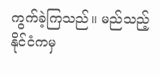ကွက်ခဲ့ကြသည်။ မည်သည့်နိုင်ငံကမှ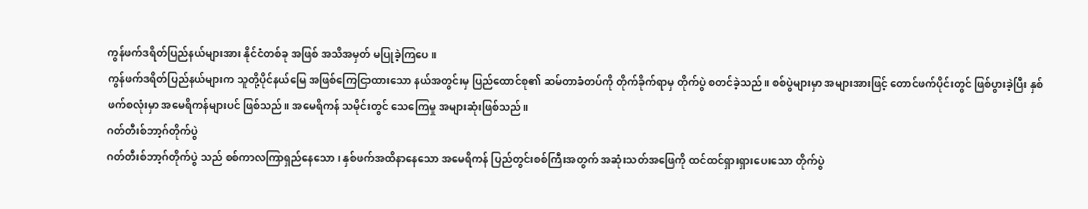ကွန်ဖက်ဒရိတ်ပြည်နယ်များအား နိုင်ငံတစ်ခု အဖြစ် အသိအမှတ် မပြုခဲ့ကြပေ။
ကွန်ဖက်ဒရိတ်ပြည်နယ်များက သူတို့ပိုင်နယ်မြေ အဖြစ်ကြေငြာထားသော နယ်အတွင်းမှ ပြည်ထောင်စု၏ ဆမ်တာခံတပ်ကို တိုက်ခိုက်ရာမှ တိုက်ပွဲ စတင်ခဲ့သည်။ စစ်ပွဲများမှာ အများအားဖြင့် တောင်ဖက်ပိုင်းတွင် ဖြစ်ပွားခဲ့ပြီး နှစ်ဖက်စလုံးမှာ အမေရိကန်များပင် ဖြစ်သည်။ အမေရိကန် သမိုင်းတွင် သေကြေမှု အများဆုံးဖြစ်သည်။
ဂတ်တီးစ်ဘာ့ဂ်တိုက်ပွဲ
ဂတ်တီးစ်ဘာ့ဂ်တိုက်ပွဲ သည် စစ်ကာလကြာရှည်နေသော၊ နှစ်ဖက်အထိနာနေသော အမေရိကန် ပြည်တွင်းစစ်ကြီးအတွက် အဆုံးသတ်အဖြေကို ထင်ထင်ရှားရှားပေးသော တိုက်ပွဲ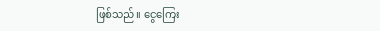ဖြစ်သည်။ ငွေကြေး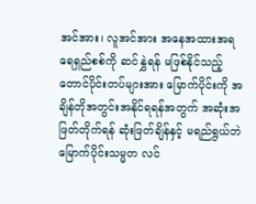အင်အား၊ လူအင်အား အနေအထားအရ ရေရှည်စစ်ကို ဆင်နွှဲရန် မဖြစ်နိုင်သည့် တောင်ပိုင်းတပ်များအား မြောက်ပိုင်းကို အချိန်တိုအတွင်းအနိုင်ရရန်အတွက် အဆုံးအဖြတ်တိုက်ရန် ဆုံးဖြတ်ချိန်နှင့် မရည်ရွယ်ဘဲ မြောက်ပိုင်းသမ္မတ လင်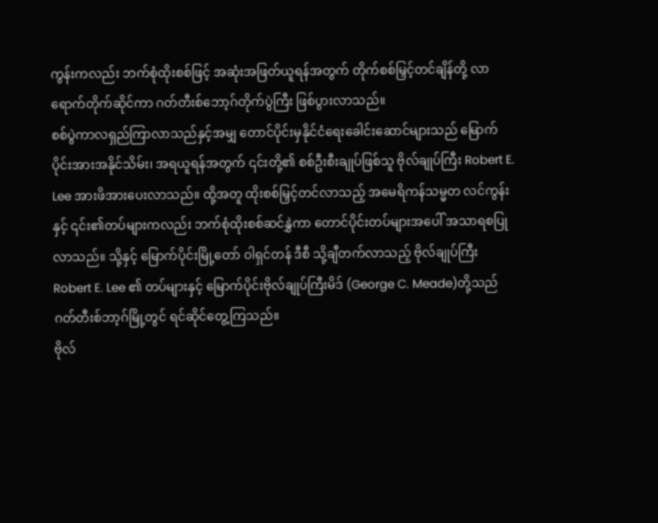ကွန်းကလည်း ဘက်စုံထိုးစစ်ဖြင့် အဆုံးအဖြတ်ယူရန်အတွက် တိုက်စစ်မြှင့်တင်ချိန်တို့ လာရောက်တိုက်ဆိုင်ကာ ဂတ်တီးစ်ဘော့ဂ်တိုက်ပွဲကြီး ဖြစ်ပွားလာသည်။
စစ်ပွဲကာလရှည်ကြာလာသည်နှင့်အမျှ တောင်ပိုင်းမှနိုင်ငံရေးခေါင်းဆောင်များသည် မြောက်ပိုင်းအားအနိုင်သိမ်း၊ အရယူရန်အတွက် ၎င်းတို့၏ စစ်ဦးစီးချုပ်ဖြစ်သူ ဗိုလ်ချုပ်ကြီး Robert E. Lee အားဖိအားပေးလာသည်။ ထို့အတူ ထိုးစစ်မြှင့်တင်လာသည့် အမေရိကန်သမ္မတ လင်ကွန်းနှင့် ၎င်း၏တပ်များကလည်း ဘက်စုံထိုးစစ်ဆင်နွှဲကာ တောင်ပိုင်းတပ်များအပေါ် အသာရစပြုလာသည်။ သို့နှင့် မြောက်ပိုင်းမြို့တော် ဝါရှင်တန် ဒီစီ သို့ချီတက်လာသည့် ဗိုလ်ချုပ်ကြီး Robert E. Lee ၏ တပ်များနှင့် မြောက်ပိုင်းဗိုလ်ချုပ်ကြီးမိဒ် (George C. Meade)တို့သည် ဂတ်တီးစ်ဘာ့ဂ်မြို့တွင် ရင်ဆိုင်တွေ့ကြသည်။
ဗိုလ်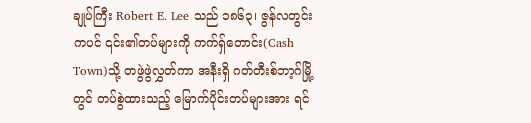ချုပ်ကြီး Robert E. Lee သည် ၁၈၆၃၊ ဇွန်လတွင်းကပင် ၎င်း၏တပ်များကို ကက်ရှ်တောင်း(Cash Town)သို့ တဖွဲဖွဲလွှတ်ကာ အနီးရှိ ဂတ်တီးစ်ဘာ့ဂ်မြို့တွင် တပ်စွဲထားသည့် မြောက်ပိုင်းတပ်များအား ရင်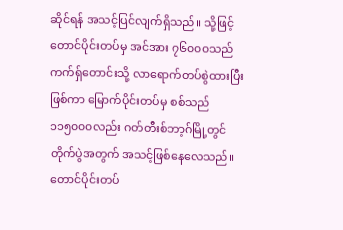ဆိုင်ရန် အသင့်ပြင်လျက်ရှိသည်။ သို့ဖြင့် တောင်ပိုင်းတပ်မှ အင်အား ၇၆၀၀၀သည် ကက်ရှ်တောင်းသို့ လာရောက်တပ်စွဲထားပြီး ဖြစ်ကာ မြောက်ပိုင်းတပ်မှ စစ်သည် ၁၁၅၀၀၀လည်း ဂတ်တီးစ်ဘာ့ဂ်မြို့တွင် တိုက်ပွဲအတွက် အသင့်ဖြစ်နေလေသည်။ တောင်ပိုင်းတပ်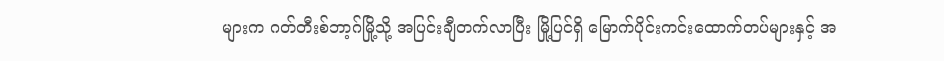များက ဂတ်တီးစ်ဘာ့ဂ်မြို့သို့ အပြင်းချီတက်လာပြီး မြို့ပြင်ရှိ မြောက်ပိုင်းကင်းထောက်တပ်များနှင့် အ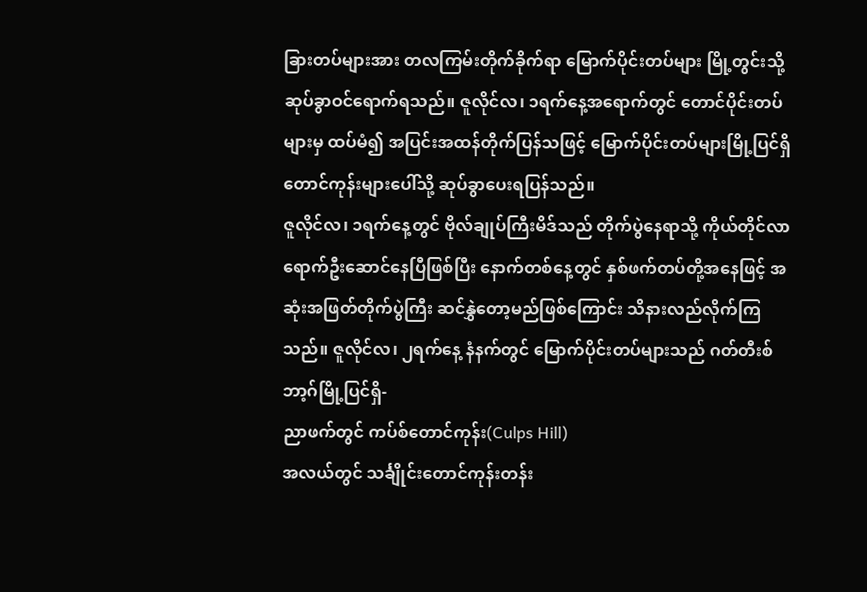ခြားတပ်များအား တလကြမ်းတိုက်ခိုက်ရာ မြောက်ပိုင်းတပ်များ မြို့တွင်းသို့ ဆုပ်ခွာဝင်ရောက်ရသည်။ ဇူလိုင်လ၊ ၁ရက်နေ့အရောက်တွင် တောင်ပိုင်းတပ်များမှ ထပ်မံ၍ အပြင်းအထန်တိုက်ပြန်သဖြင့် မြောက်ပိုင်းတပ်များမြို့ပြင်ရှိ တောင်ကုန်းများပေါ်သို့ ဆုပ်ခွာပေးရပြန်သည်။
ဇူလိုင်လ၊ ၁ရက်နေ့တွင် ဗိုလ်ချုပ်ကြီးမိဒ်သည် တိုက်ပွဲနေရာသို့ ကိုယ်တိုင်လာရောက်ဦးဆောင်နေပြီဖြစ်ပြီး နောက်တစ်နေ့တွင် နှစ်ဖက်တပ်တို့အနေဖြင့် အဆုံးအဖြတ်တိုက်ပွဲကြီး ဆင်နွှဲတော့မည်ဖြစ်ကြောင်း သိနားလည်လိုက်ကြသည်။ ဇူလိုင်လ၊ ၂ရက်နေ့ နံနက်တွင် မြောက်ပိုင်းတပ်များသည် ဂတ်တီးစ်ဘာ့ဂ်မြို့ပြင်ရှိ-
ညာဖက်တွင် ကပ်စ်တောင်ကုန်း(Culps Hill)
အလယ်တွင် သင်္ချိုင်းတောင်ကုန်းတန်း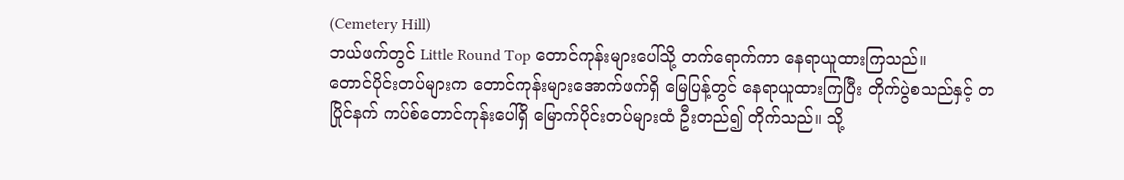(Cemetery Hill)
ဘယ်ဖက်တွင် Little Round Top တောင်ကုန်းများပေါ်သို့ တက်ရောက်ကာ နေရာယူထားကြသည်။
တောင်ပိုင်းတပ်များက တောင်ကုန်းများအောက်ဖက်ရှိ မြေပြန့်တွင် နေရာယူထားကြပြီး တိုက်ပွဲစသည်နှင့် တပြိုင်နက် ကပ်စ်တောင်ကုန်းပေါ်ရှိ မြောက်ပိုင်းတပ်များထံ ဦးတည်၍ တိုက်သည်။ သို့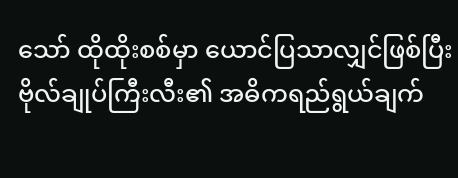သော် ထိုထိုးစစ်မှာ ယောင်ပြသာလျှင်ဖြစ်ပြီး ဗိုလ်ချုပ်ကြီးလီး၏ အဓိကရည်ရွယ်ချက်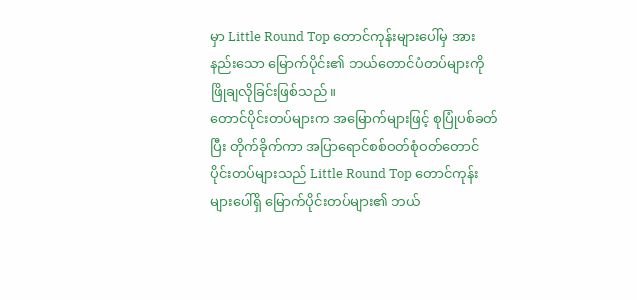မှာ Little Round Top တောင်ကုန်းများပေါ်မှ အားနည်းသော မြောက်ပိုင်း၏ ဘယ်တောင်ပံတပ်များကို ဖြိုချလိုခြင်းဖြစ်သည်။
တောင်ပိုင်းတပ်များက အမြောက်များဖြင့် စုပြုံပစ်ခတ်ပြီး တိုက်ခိုက်ကာ အပြာရောင်စစ်ဝတ်စုံဝတ်တောင်ပိုင်းတပ်များသည် Little Round Top တောင်ကုန်းများပေါ်ရှိ မြောက်ပိုင်းတပ်များ၏ ဘယ်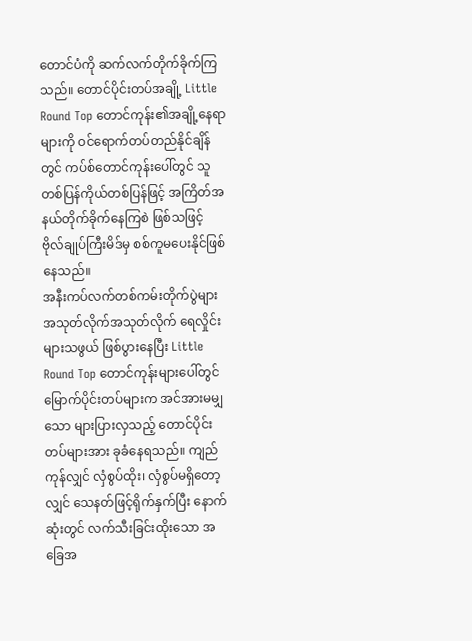တောင်ပံကို ဆက်လက်တိုက်ခိုက်ကြသည်။ တောင်ပိုင်းတပ်အချို့ Little Round Top တောင်ကုန်း၏အချို့နေရာများကို ဝင်ရောက်တပ်တည်နိုင်ချိန်တွင် ကပ်စ်တောင်ကုန်းပေါ်တွင် သူတစ်ပြန်ကိုယ်တစ်ပြန်ဖြင့် အကြိတ်အနယ်တိုက်ခိုက်နေကြစဲ ဖြစ်သဖြင့် ဗိုလ်ချုပ်ကြီးမိဒ်မှ စစ်ကူမပေးနိုင်ဖြစ်နေသည်။
အနီးကပ်လက်တစ်ကမ်းတိုက်ပွဲများ အသုတ်လိုက်အသုတ်လိုက် ရေလှိုင်းများသဖွယ် ဖြစ်ပွားနေပြီး Little Round Top တောင်ကုန်းများပေါ်တွင် မြောက်ပိုင်းတပ်များက အင်အားမမျှသော များပြားလှသည့် တောင်ပိုင်းတပ်များအား ခုခံနေရသည်။ ကျည်ကုန်လျှင် လှံစွပ်ထိုး၊ လှံစွပ်မရှိတော့လျှင် သေနတ်ဖြင့်ရိုက်နှက်ပြီး နောက်ဆုံးတွင် လက်သီးခြင်းထိုးသော အခြေအ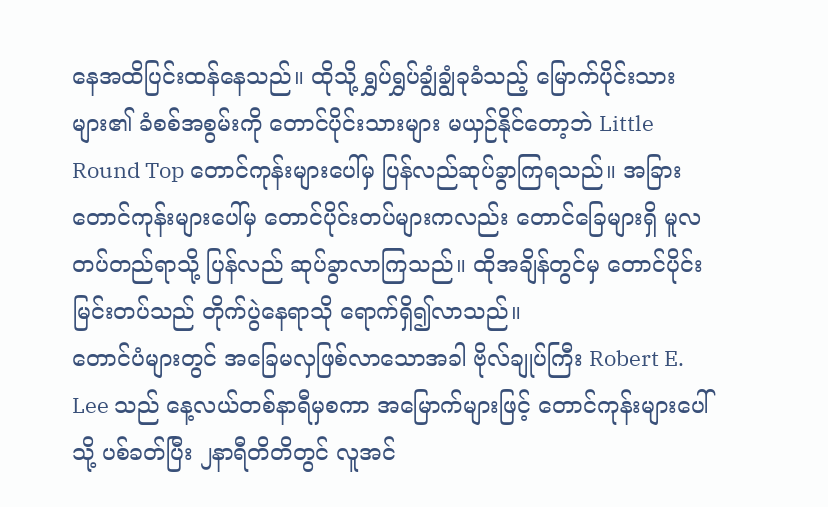နေအထိပြင်းထန်နေသည်။ ထိုသို့ ရွှပ်ရွှပ်ချွံချွံခုခံသည့် မြောက်ပိုင်းသားများ၏ ခံစစ်အစွမ်းကို တောင်ပိုင်းသားများ မယှဉ်နိုင်တော့ဘဲ Little Round Top တောင်ကုန်းများပေါ်မှ ပြန်လည်ဆုပ်ခွာကြရသည်။ အခြားတောင်ကုန်းများပေါ်မှ တောင်ပိုင်းတပ်များကလည်း တောင်ခြေများရှိ မူလတပ်တည်ရာသို့ ပြန်လည် ဆုပ်ခွာလာကြသည်။ ထိုအချိန်တွင်မှ တောင်ပိုင်းမြင်းတပ်သည် တိုက်ပွဲနေရာသို ရောက်ရှိ၍လာသည်။
တောင်ပံများတွင် အခြေမလှဖြစ်လာသောအခါ ဗိုလ်ချုပ်ကြီး Robert E. Lee သည် နေ့လယ်တစ်နာရီမှစကာ အမြောက်များဖြင့် တောင်ကုန်းများပေါ်သို့ ပစ်ခတ်ပြီး ၂နာရီတိတိတွင် လူအင်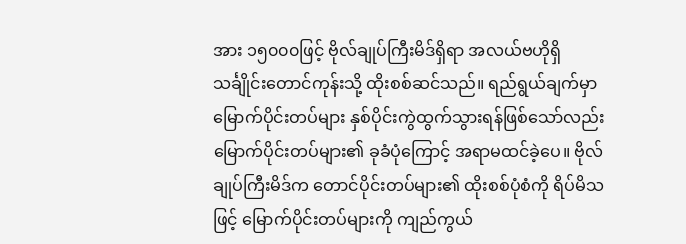အား ၁၅၀၀၀ဖြင့် ဗိုလ်ချုပ်ကြီးမိဒ်ရှိရာ အလယ်ဗဟိုရှိ သင်္ချိုင်းတောင်ကုန်းသို့ ထိုးစစ်ဆင်သည်။ ရည်ရွယ်ချက်မှာ မြောက်ပိုင်းတပ်များ နှစ်ပိုင်းကွဲထွက်သွားရန်ဖြစ်သော်လည်း မြောက်ပိုင်းတပ်များ၏ ခုခံပုံကြောင့် အရာမထင်ခဲ့ပေ။ ဗိုလ်ချုပ်ကြီးမိဒ်က တောင်ပိုင်းတပ်များ၏ ထိုးစစ်ပုံစံကို ရိပ်မိသဖြင့် မြောက်ပိုင်းတပ်များကို ကျည်ကွယ်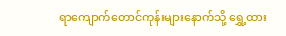ရာကျောက်တောင်ကုန်းများနောက်သို့ ရွှေ့ထား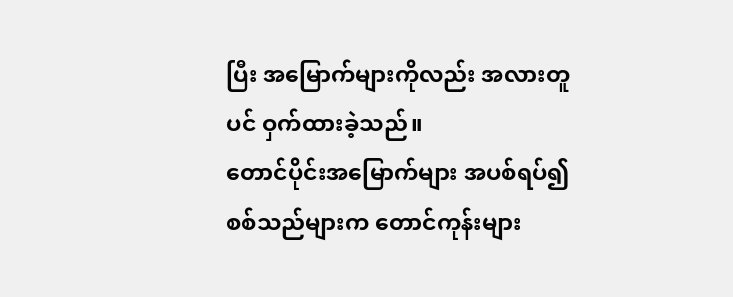ပြီး အမြောက်များကိုလည်း အလားတူပင် ဝှက်ထားခဲ့သည်။
တောင်ပိုင်းအမြောက်များ အပစ်ရပ်၍ စစ်သည်များက တောင်ကုန်းများ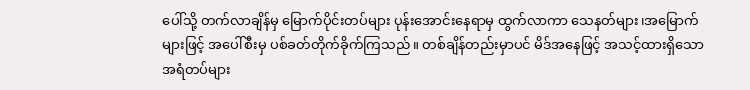ပေါ်သို့ တက်လာချိန်မှ မြောက်ပိုင်းတပ်များ ပုန်းအောင်းနေရာမှ ထွက်လာကာ သေနတ်များ၊အမြောက်များဖြင့် အပေါ်စီးမှ ပစ်ခတ်တိုက်ခိုက်ကြသည်။ တစ်ချိန်တည်းမှာပင် မိဒ်အနေဖြင့် အသင့်ထားရှိသော အရံတပ်များ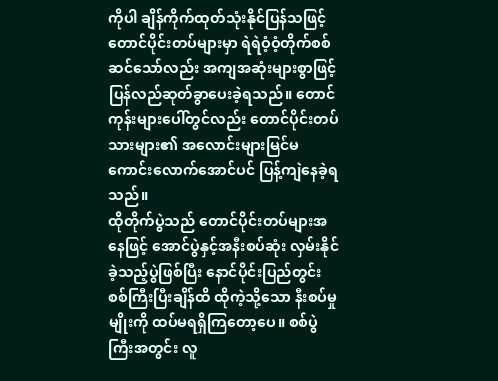ကိုပါ ချိန်ကိုက်ထုတ်သုံးနိုင်ပြန်သဖြင့် တောင်ပိုင်းတပ်များမှာ ရဲရဲဝံ့ဝံ့တိုက်စစ်ဆင်သော်လည်း အကျအဆုံးများစွာဖြင့် ပြန်လည်ဆုတ်ခွာပေးခဲ့ရသည်။ တောင်ကုန်းများပေါ်တွင်လည်း တောင်ပိုင်းတပ်သားများ၏ အလောင်းများမြင်မကောင်းလောက်အောင်ပင် ပြန့်ကျဲနေခဲ့ရသည်။
ထိုတိုက်ပွဲသည် တောင်ပိုင်းတပ်များအနေဖြင့် အောင်ပွဲနှင့်အနီးစပ်ဆုံး လှမ်းနိုင်ခဲ့သည့်ပွဲဖြစ်ပြီး နောင်ပိုင်းပြည်တွင်းစစ်ကြီးပြီးချိန်ထိ ထိုကဲ့သို့သော နီးစပ်မှုမျိုးကို ထပ်မရရှိကြတော့ပေ။ စစ်ပွဲကြီးအတွင်း လူ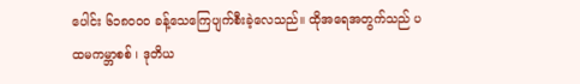ပေါင်း ၆၁၈၀၀၀ ခန့်သေကြေပျက်စီးခဲ့လေသည်။ ထိုအရေအတွက်သည် ပထမကမ္ဘာစစ် ၊ ဒုတိယ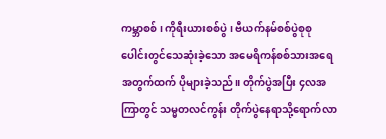ကမ္ဘာစစ် ၊ ကိုရီးယားစစ်ပွဲ ၊ ဗီယက်နမ်စစ်ပွဲစုစုပေါင်းတွင်သေဆုံးခဲ့သော အမေရိကန်စစ်သားအရေအတွက်ထက် ပိုများခဲ့သည်။ တိုက်ပွဲအပြီး ၄လအကြာတွင် သမ္မတလင်ကွန်း တိုက်ပွဲနေရာသို့ရောက်လာ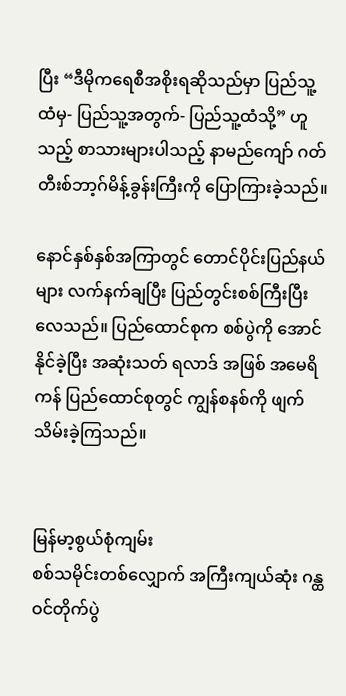ပြီး “ဒီမိုကရေစီအစိုးရဆိုသည်မှာ ပြည်သူ့ထံမှ- ပြည်သူ့အတွက်- ပြည်သူ့ထံသို့” ဟူသည့် စာသားများပါသည့် နာမည်ကျော် ဂတ်တီးစ်ဘာ့ဂ်မိန့်ခွန်းကြီးကို ပြောကြားခဲ့သည်။

နောင်နှစ်နှစ်အကြာတွင် တောင်ပိုင်းပြည်နယ်များ လက်နက်ချပြီး ပြည်တွင်းစစ်ကြီးပြီးလေသည်။ ပြည်ထောင်စုက စစ်ပွဲကို အောင်နိုင်ခဲ့ပြီး အဆုံးသတ် ရလာဒ် အဖြစ် အမေရိကန် ပြည်ထောင်စုတွင် ကျွန်စနစ်ကို ဖျက်သိမ်းခဲ့ကြသည်။


မြန်မာ့စွယ်စုံကျမ်း
စစ်သမိုင်းတစ်လျှောက် အကြီးကျယ်ဆုံး ဂန္ထဝင်တိုက်ပွဲ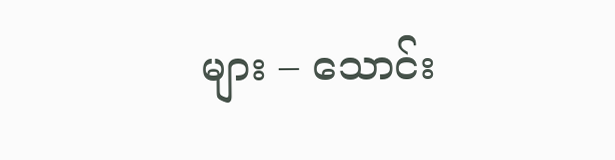များ – သောင်း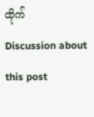ထိုက်
Discussion about this post